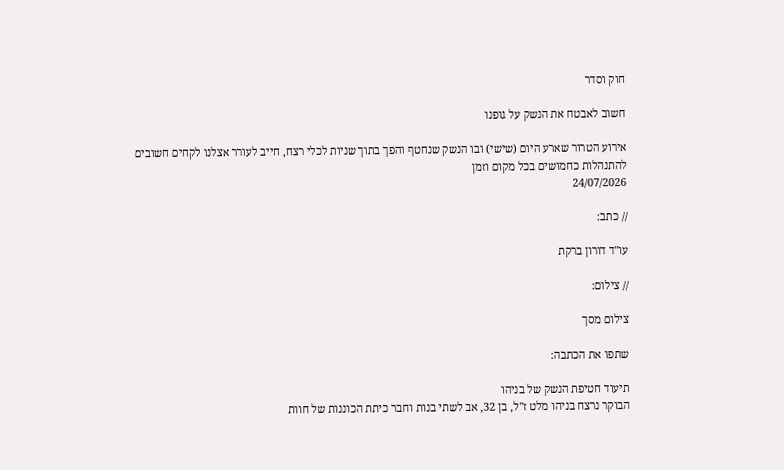חוק וסדר

חשוב לאבטח את הנשק על גופנו

אירוע הטרור שארע היום (שישי) ובו הנשק שנחטף והפך בתוך שניות לכלי רצח, חייב לעורר אצלנו לקחים חשובים להתנהלות כחמושים בכל מקום וזמן
24/07/2026

// כתב:

עו"ד דורון ברקת

// צילום:

צילום מסך

שתפו את הכתבה:

תיעוד חטיפת הנשק של בניהו
הבוקר נרצח בניהו מלט ז"ל, בן 32, אב לשתי בנות וחבר כיתת הכוננות של חוות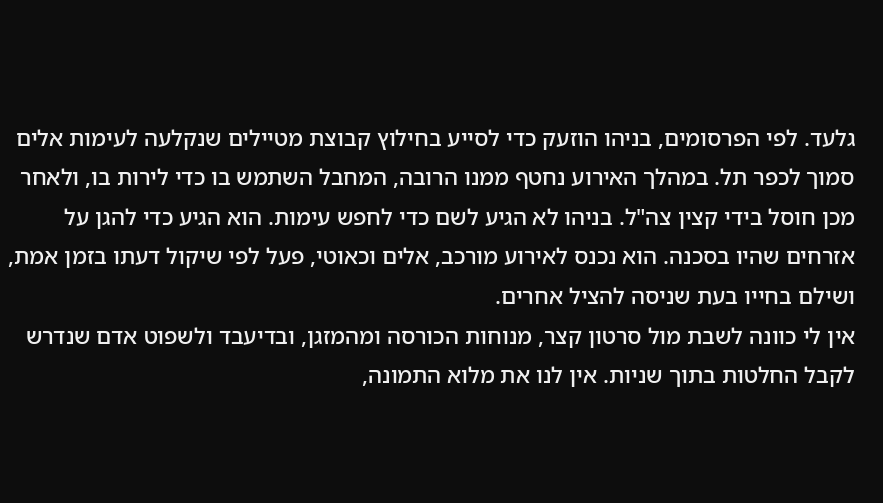גלעד. לפי הפרסומים, בניהו הוזעק כדי לסייע בחילוץ קבוצת מטיילים שנקלעה לעימות אלים סמוך לכפר תל. במהלך האירוע נחטף ממנו הרובה, המחבל השתמש בו כדי לירות בו, ולאחר מכן חוסל בידי קצין צה"ל. בניהו לא הגיע לשם כדי לחפש עימות. הוא הגיע כדי להגן על אזרחים שהיו בסכנה. הוא נכנס לאירוע מורכב, אלים וכאוטי, פעל לפי שיקול דעתו בזמן אמת, ושילם בחייו בעת שניסה להציל אחרים.
אין לי כוונה לשבת מול סרטון קצר, מנוחות הכורסה ומהמזגן, ובדיעבד ולשפוט אדם שנדרש לקבל החלטות בתוך שניות. אין לנו את מלוא התמונה,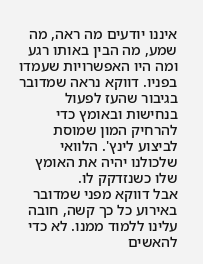איננו יודעים מה ראה, מה שמע, מה הבין באותו רגע ומה היו האפשרויות שעמדו בפניו. דווקא נראה שמדובר בגיבור שהעז לפעול בנחישות ובאומץ כדי להרחיק המון שמוסת לביצוע לינץ'. הלוואי שלכולנו יהיה את האומץ שלו כשנזדקק לו.
אבל דווקא מפני שמדובר באירוע כל כך קשה, חובה עלינו ללמוד ממנו. לא כדי להאשים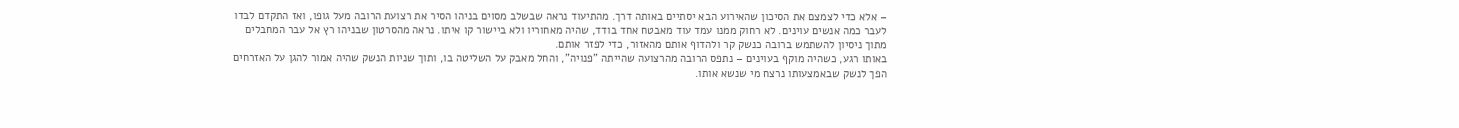– אלא כדי לצמצם את הסיכון שהאירוע הבא יסתיים באותה דרך. מהתיעוד נראה שבשלב מסוים בניהו הסיר את רצועת הרובה מעל גופו, ואז התקדם לבדו לעבר כמה אנשים עוינים. לא רחוק ממנו עמד עוד מאבטח אחד בודד, שהיה מאחוריו ולא ביישור קו איתו. נראה מהסרטון שבניהו רץ אל עבר המחבלים מתוך ניסיון להשתמש ברובה כנשק קר ולהדוף אותם מהאזור, כדי לפזר אותם.
באותו רגע, כשהיה מוקף בעוינים – נתפס הרובה מהרצועה שהייתה "פנויה", והחל מאבק על השליטה בו, ותוך שניות הנשק שהיה אמור להגן על האזרחים הפך לנשק שבאמצעותו נרצח מי שנשא אותו.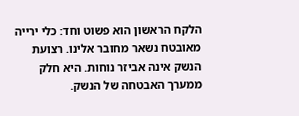הלקח הראשון הוא פשוט וחד: כלי ירייה מאובטח נשאר מחובר אלינו. רצועת הנשק אינה אביזר נוחות. היא חלק ממערך האבטחה של הנשק.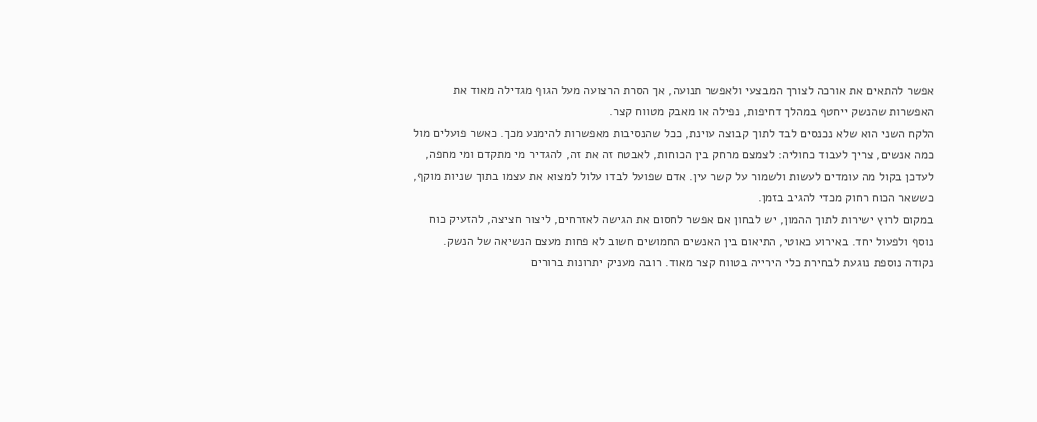אפשר להתאים את אורכה לצורך המבצעי ולאפשר תנועה, אך הסרת הרצועה מעל הגוף מגדילה מאוד את האפשרות שהנשק ייחטף במהלך דחיפות, נפילה או מאבק מטווח קצר.
הלקח השני הוא שלא נכנסים לבד לתוך קבוצה עוינת, ככל שהנסיבות מאפשרות להימנע מכך. כאשר פועלים מול כמה אנשים, צריך לעבוד כחוליה: לצמצם מרחק בין הכוחות, לאבטח זה את זה, להגדיר מי מתקדם ומי מחפה, לעדכן בקול מה עומדים לעשות ולשמור על קשר עין. אדם שפועל לבדו עלול למצוא את עצמו בתוך שניות מוקף, כששאר הכוח רחוק מכדי להגיב בזמן.
במקום לרוץ ישירות לתוך ההמון, יש לבחון אם אפשר לחסום את הגישה לאזרחים, ליצור חציצה, להזעיק כוח נוסף ולפעול יחד. באירוע כאוטי, התיאום בין האנשים החמושים חשוב לא פחות מעצם הנשיאה של הנשק.
נקודה נוספת נוגעת לבחירת כלי הירייה בטווח קצר מאוד. רובה מעניק יתרונות ברורים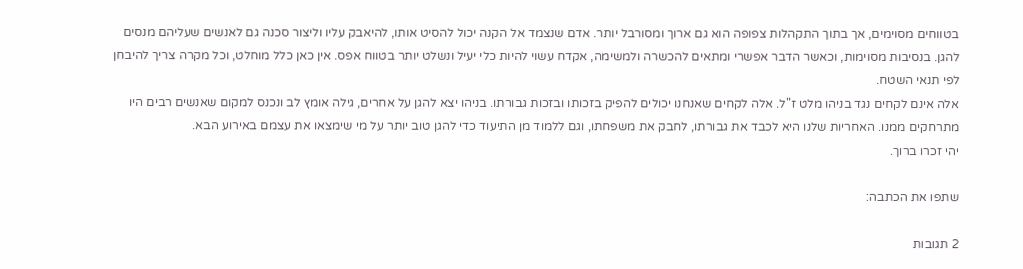בטווחים מסוימים, אך בתוך התקהלות צפופה הוא גם ארוך ומסורבל יותר. אדם שנצמד אל הקנה יכול להסיט אותו, להיאבק עליו וליצור סכנה גם לאנשים שעליהם מנסים להגן. בנסיבות מסוימות, וכאשר הדבר אפשרי ומתאים להכשרה ולמשימה, אקדח עשוי להיות כלי יעיל ונשלט יותר בטווח אפס. אין כאן כלל מוחלט, וכל מקרה צריך להיבחן לפי תנאי השטח.
אלה אינם לקחים נגד בניהו מלט ז"ל. אלה לקחים שאנחנו יכולים להפיק בזכותו ובזכות גבורתו. בניהו יצא להגן על אחרים, גילה אומץ לב ונכנס למקום שאנשים רבים היו מתרחקים ממנו. האחריות שלנו היא לכבד את גבורתו, לחבק את משפחתו, וגם ללמוד מן התיעוד כדי להגן טוב יותר על מי שימצאו את עצמם באירוע הבא.
יהי זכרו ברוך.

שתפו את הכתבה:

2 תגובות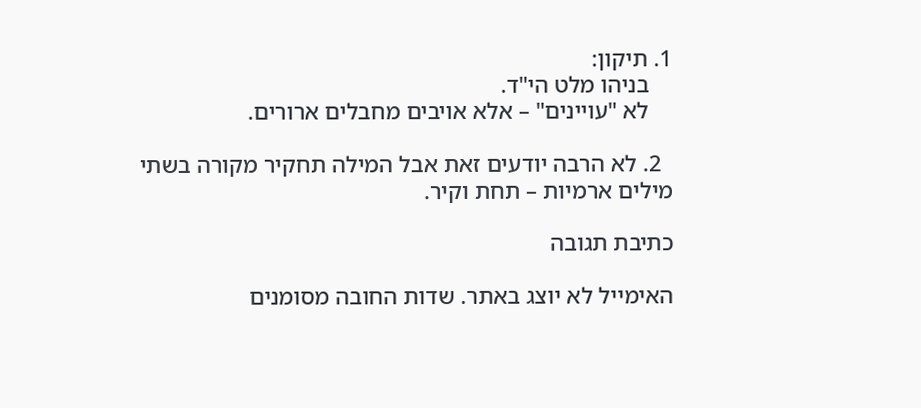1. תיקון:
    בניהו מלט הי"ד.
    לא "עויינים" – אלא אויבים מחבלים ארורים.

  2. לא הרבה יודעים זאת אבל המילה תחקיר מקורה בשתי מילים ארמיות – תחת וקיר.

כתיבת תגובה

האימייל לא יוצג באתר. שדות החובה מסומנים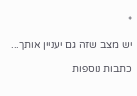*

יש מצב שזה גם יעניין אותך...

כתבות נוספות